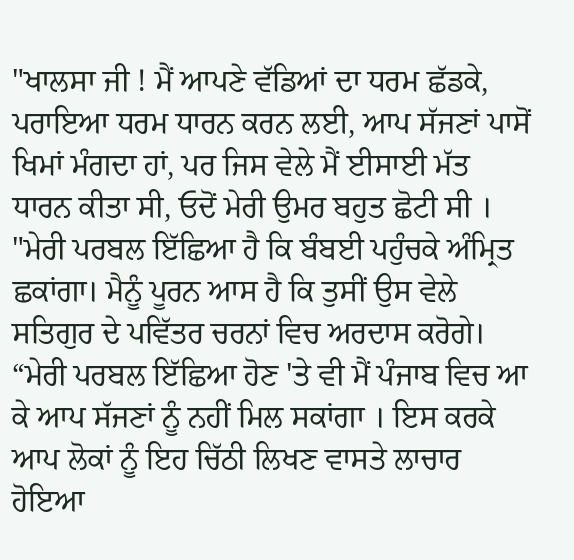"ਖਾਲਸਾ ਜੀ ! ਮੈਂ ਆਪਣੇ ਵੱਡਿਆਂ ਦਾ ਧਰਮ ਛੱਡਕੇ, ਪਰਾਇਆ ਧਰਮ ਧਾਰਨ ਕਰਨ ਲਈ, ਆਪ ਸੱਜਣਾਂ ਪਾਸੋਂ ਖਿਮਾਂ ਮੰਗਦਾ ਹਾਂ, ਪਰ ਜਿਸ ਵੇਲੇ ਮੈਂ ਈਸਾਈ ਮੱਤ ਧਾਰਨ ਕੀਤਾ ਸੀ, ਓਦੋਂ ਮੇਰੀ ਉਮਰ ਬਹੁਤ ਛੋਟੀ ਸੀ ।
"ਮੇਰੀ ਪਰਬਲ ਇੱਛਿਆ ਹੈ ਕਿ ਬੰਬਈ ਪਹੁੰਚਕੇ ਅੰਮ੍ਰਿਤ ਛਕਾਂਗਾ। ਮੈਨੂੰ ਪੂਰਨ ਆਸ ਹੈ ਕਿ ਤੁਸੀਂ ਉਸ ਵੇਲੇ ਸਤਿਗੁਰ ਦੇ ਪਵਿੱਤਰ ਚਰਨਾਂ ਵਿਚ ਅਰਦਾਸ ਕਰੋਗੇ।
“ਮੇਰੀ ਪਰਬਲ ਇੱਛਿਆ ਹੋਣ 'ਤੇ ਵੀ ਮੈਂ ਪੰਜਾਬ ਵਿਚ ਆ ਕੇ ਆਪ ਸੱਜਣਾਂ ਨੂੰ ਨਹੀਂ ਮਿਲ ਸਕਾਂਗਾ । ਇਸ ਕਰਕੇ ਆਪ ਲੋਕਾਂ ਨੂੰ ਇਹ ਚਿੱਠੀ ਲਿਖਣ ਵਾਸਤੇ ਲਾਚਾਰ ਹੋਇਆ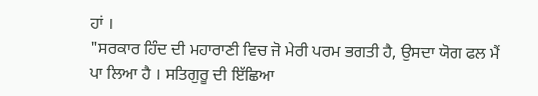ਹਾਂ ।
"ਸਰਕਾਰ ਹਿੰਦ ਦੀ ਮਹਾਰਾਣੀ ਵਿਚ ਜੋ ਮੇਰੀ ਪਰਮ ਭਗਤੀ ਹੈ, ਉਸਦਾ ਯੋਗ ਫਲ ਮੈਂ ਪਾ ਲਿਆ ਹੈ । ਸਤਿਗੁਰੂ ਦੀ ਇੱਛਿਆ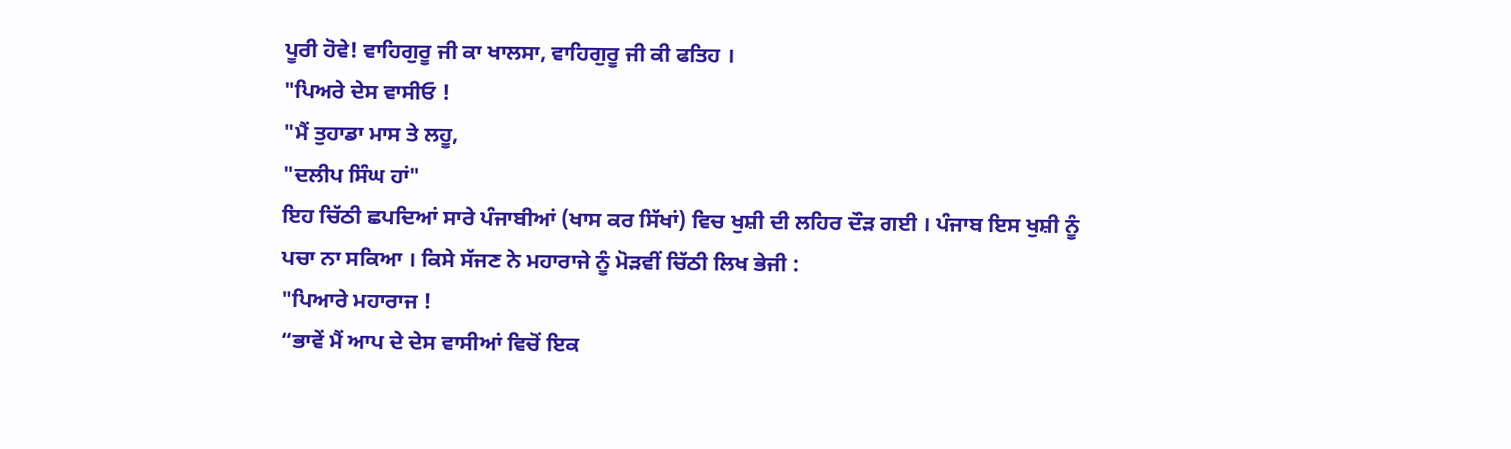ਪੂਰੀ ਹੋਵੇ! ਵਾਹਿਗੁਰੂ ਜੀ ਕਾ ਖਾਲਸਾ, ਵਾਹਿਗੁਰੂ ਜੀ ਕੀ ਫਤਿਹ ।
"ਪਿਅਰੇ ਦੇਸ ਵਾਸੀਓ !
"ਮੈਂ ਤੁਹਾਡਾ ਮਾਸ ਤੇ ਲਹੂ,
"ਦਲੀਪ ਸਿੰਘ ਹਾਂ"
ਇਹ ਚਿੱਠੀ ਛਪਦਿਆਂ ਸਾਰੇ ਪੰਜਾਬੀਆਂ (ਖਾਸ ਕਰ ਸਿੱਖਾਂ) ਵਿਚ ਖੁਸ਼ੀ ਦੀ ਲਹਿਰ ਦੌੜ ਗਈ । ਪੰਜਾਬ ਇਸ ਖੁਸ਼ੀ ਨੂੰ ਪਚਾ ਨਾ ਸਕਿਆ । ਕਿਸੇ ਸੱਜਣ ਨੇ ਮਹਾਰਾਜੇ ਨੂੰ ਮੋੜਵੀਂ ਚਿੱਠੀ ਲਿਖ ਭੇਜੀ :
"ਪਿਆਰੇ ਮਹਾਰਾਜ !
“ਭਾਵੇਂ ਮੈਂ ਆਪ ਦੇ ਦੇਸ ਵਾਸੀਆਂ ਵਿਚੋਂ ਇਕ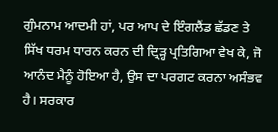ਗੁੰਮਨਾਮ ਆਦਮੀ ਹਾਂ, ਪਰ ਆਪ ਦੇ ਇੰਗਲੈਂਡ ਛੱਡਣ ਤੇ ਸਿੱਖ ਧਰਮ ਧਾਰਨ ਕਰਨ ਦੀ ਦ੍ਰਿੜ੍ਹ ਪ੍ਰਤਿਗਿਆ ਵੇਖ ਕੇ, ਜੋ ਆਨੰਦ ਮੈਨੂੰ ਹੋਇਆ ਹੈ, ਉਸ ਦਾ ਪਰਗਟ ਕਰਨਾ ਅਸੰਭਵ ਹੈ। ਸਰਕਾਰ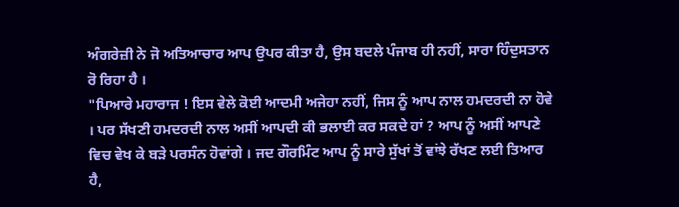ਅੰਗਰੇਜ਼ੀ ਨੇ ਜੋ ਅਤਿਆਚਾਰ ਆਪ ਉਪਰ ਕੀਤਾ ਹੈ, ਉਸ ਬਦਲੇ ਪੰਜਾਬ ਹੀ ਨਹੀਂ, ਸਾਰਾ ਹਿੰਦੁਸਤਾਨ ਰੋ ਰਿਹਾ ਹੈ ।
"ਪਿਆਰੇ ਮਹਾਰਾਜ ! ਇਸ ਵੇਲੇ ਕੋਈ ਆਦਮੀ ਅਜੇਹਾ ਨਹੀਂ, ਜਿਸ ਨੂੰ ਆਪ ਨਾਲ ਹਮਦਰਦੀ ਨਾ ਹੋਵੇ । ਪਰ ਸੱਖਣੀ ਹਮਦਰਦੀ ਨਾਲ ਅਸੀਂ ਆਪਦੀ ਕੀ ਭਲਾਈ ਕਰ ਸਕਦੇ ਹਾਂ ? ਆਪ ਨੂੰ ਅਸੀਂ ਆਪਣੇ ਵਿਚ ਵੇਖ ਕੇ ਬੜੇ ਪਰਸੰਨ ਹੋਵਾਂਗੇ । ਜਦ ਗੌਰਮਿੰਟ ਆਪ ਨੂੰ ਸਾਰੇ ਸੁੱਖਾਂ ਤੋਂ ਵਾਂਝੇ ਰੱਖਣ ਲਈ ਤਿਆਰ ਹੈ,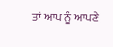ਤਾਂ ਆਪ ਨੂੰ ਆਪਣੇ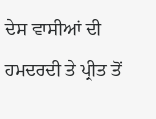ਦੇਸ ਵਾਸੀਆਂ ਦੀ ਹਮਦਰਦੀ ਤੇ ਪ੍ਰੀਤ ਤੋਂ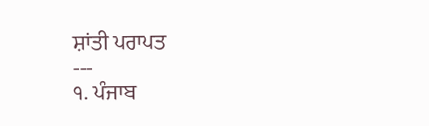ਸ਼ਾਂਤੀ ਪਰਾਪਤ
---
੧. ਪੰਜਾਬ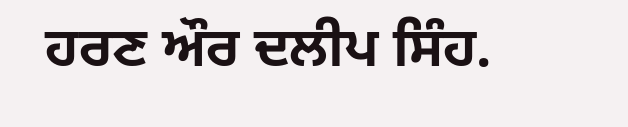ਹਰਣ ਔਰ ਦਲੀਪ ਸਿੰਹ.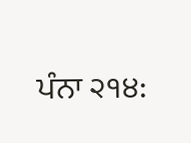ਪੰਨਾ ੨੧੪: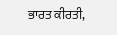ਭਾਰਤ ਕੀਰਤੀ,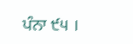ਪੰਨਾ ੯੫ ।